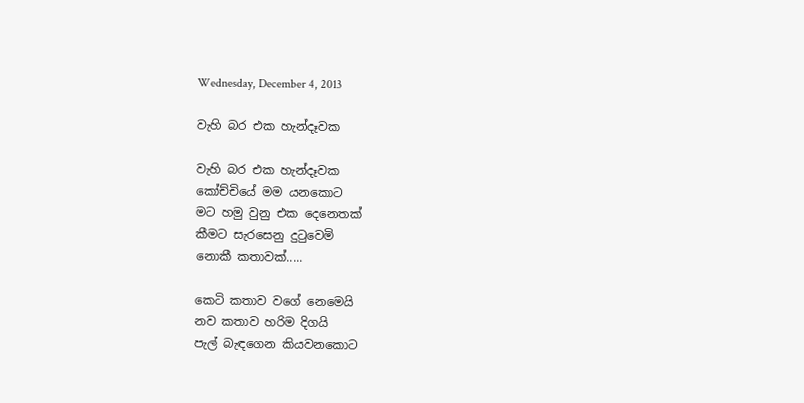Wednesday, December 4, 2013

වැහි බර එක හැන්දෑවක

වැහි බර එක හැන්දෑවක
කෝච්චියේ මම යනකොට
මට හමු වුනු එක දෙනෙතක්
කීමට සැරසෙනු දුටුවෙමි
නොකී කතාවක්.....

කෙටි කතාව වගේ නෙමෙයි
නව කතාව හරිම දිගයි
පැල් බැඳගෙන කියවනකොට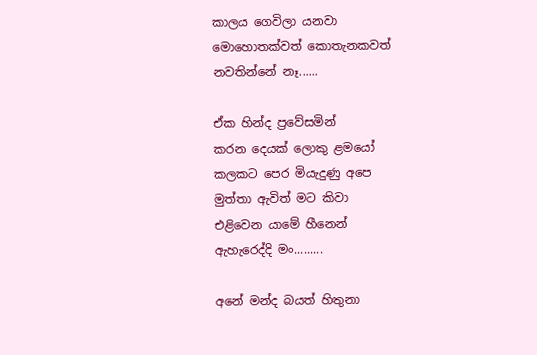කාලය ගෙවිලා යනවා
මොහොතක්වත් කොතැනකවත්
නවතින්නේ නෑ......

ඒක හින්ද ප්‍රවේසමින්
කරන දෙයක් ලොකු ළමයෝ
කලකට පෙර මියැදුණු අපෙ
මුත්තා ඇවිත් මට කිවා
එළිවෙන යාමේ හීනෙන්
ඇහැරෙද්දි මං.........

අනේ මන්ද බයත් හිතුනා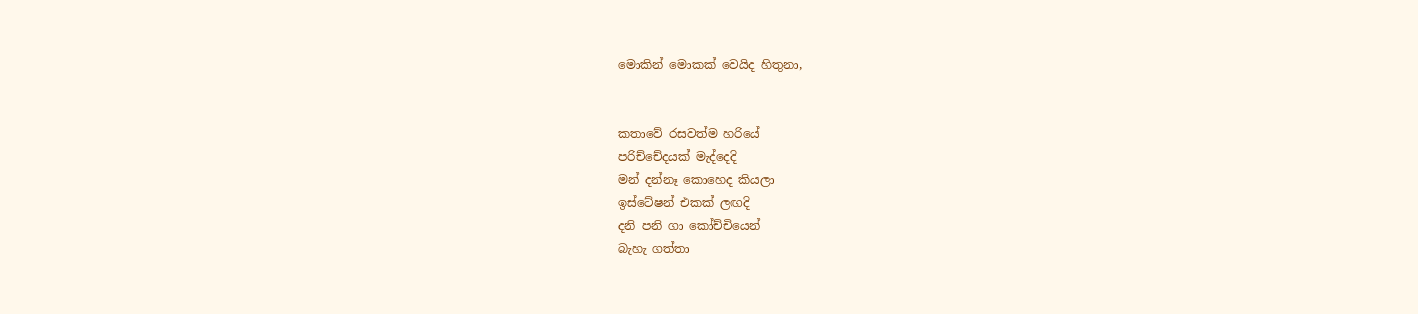මොකින් මොකක් වෙයිද හිතුනා,


කතාවේ රසවත්ම හරියේ
පරිච්චේදයක් මැද්දෙදි
මන් දන්නෑ කොහෙද කියලා
ඉස්ටේෂන් එකක් ලඟදි
දනි පනි ගා කෝච්චියෙන්
බැහැ ගත්තා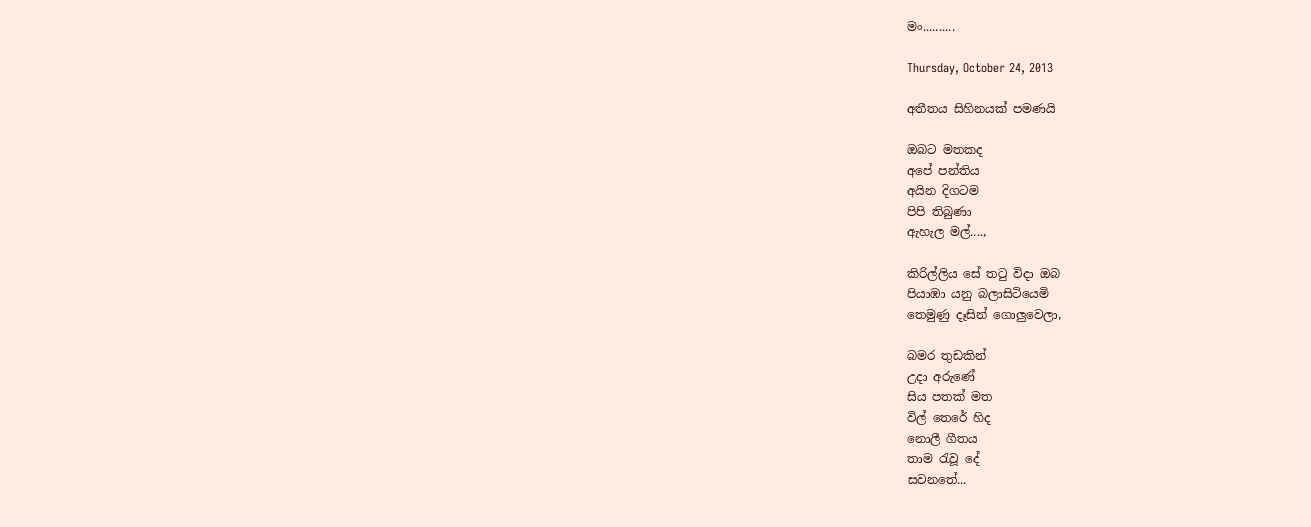මං..........

Thursday, October 24, 2013

අතීතය සිහිනයක් පමණයි

ඔබට මතකද
අපේ පන්තිය
අයින දිගටම
පිපි තිබුණා
ඇහැල මල්....,

කිරිල්ලිය සේ තටු විදා ඔබ
පියාඹා යනු බලාසිටියෙමි
තෙමුණු දෑසින් ගොලුවෙලා,

බමර තුඩකින්
උදා අරුණේ
සිය පතක් මත
විල් තෙරේ හිද
නොලී ගීතය
තාම රැවූ දේ
සවනතේ...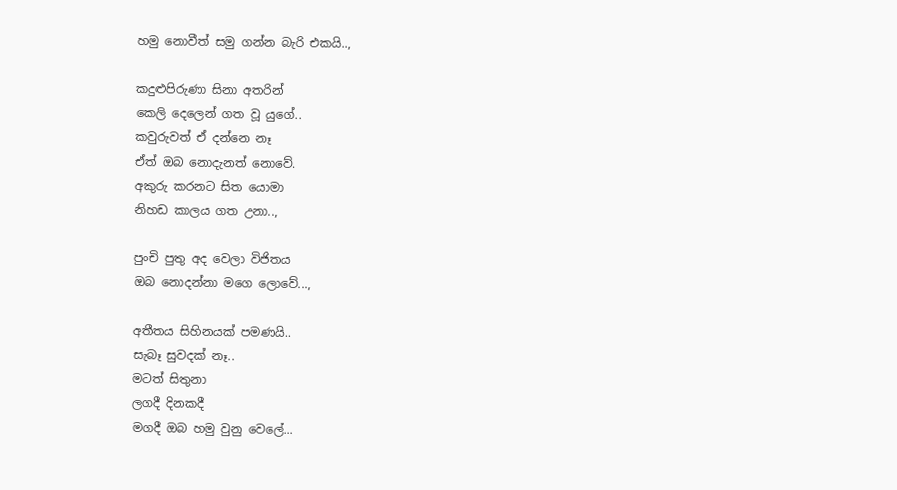හමු නොවීත් සමු ගන්න බැරි එකයි..,

කදුළුපිරුණා සිනා අතරින්
කෙලි දෙලෙන් ගත වූ යුගේ..
කවුරුවත් ඒ දන්නෙ නෑ
ඒත් ඔබ නොදැනත් නොවේ.
අකුරු කරනට සිත යොමා
නිහඩ කාලය ගත උනා..,

පුංචි පුතු අද වෙලා විජිතය
ඔබ නොදන්නා මගෙ ලොවේ...,

අතීතය සිහිනයක් පමණයි..
සැබෑ සුවදක් නෑ..
මටත් සිතුනා
ලගදී දිනකදී
මගදී ඔබ හමු වුනු වෙලේ...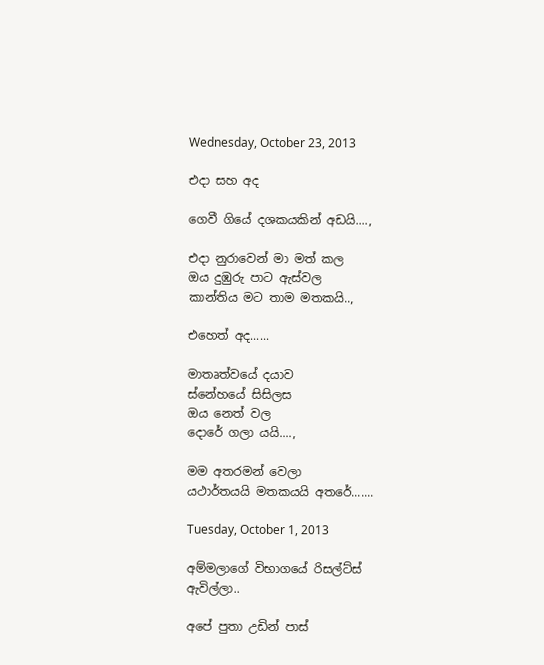Wednesday, October 23, 2013

එදා සහ අද

ගෙවී ගියේ දශකයකින් අඩයි....,

එදා නුරාවෙන් මා මත් කල
ඔය දුඹුරු පාට ඇස්වල
කාන්තිය මට තාම මතකයි..,

එහෙත් අද......

මාතෘත්වයේ දයාව
ස්නේහයේ සිසිලස
ඔය නෙත් වල
දොරේ ගලා යයි....,

මම අතරමන් වෙලා
යථාර්තයයි මතකයයි අතරේ.......

Tuesday, October 1, 2013

අම්මලාගේ විභාගයේ රිසල්ට්ස් ඇවිල්ලා..

අපේ පුතා උඩින් පාස්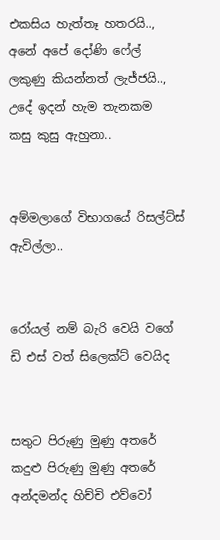එකසිය හැත්තෑ හතරයි..,
අනේ අපේ දෝණි ෆේල්
ලකුණු කියන්නත් ලැජ්ජයි..,
උදේ ඉදන් හැම තැනකම
කසු කුසු ඇහුනා..


අම්මලාගේ විභාගයේ රිසල්ට්ස් ඇවිල්ලා..


රෝයල් නම් බැරි වෙයි වගේ
ඩි එස් වත් සිලෙක්ට් වෙයිද


සතුට පිරුණු මුණු අතරේ
කදුළු පිරුණු මුණු අතරේ
අන්දමන්ද හිච්චි එව්වෝ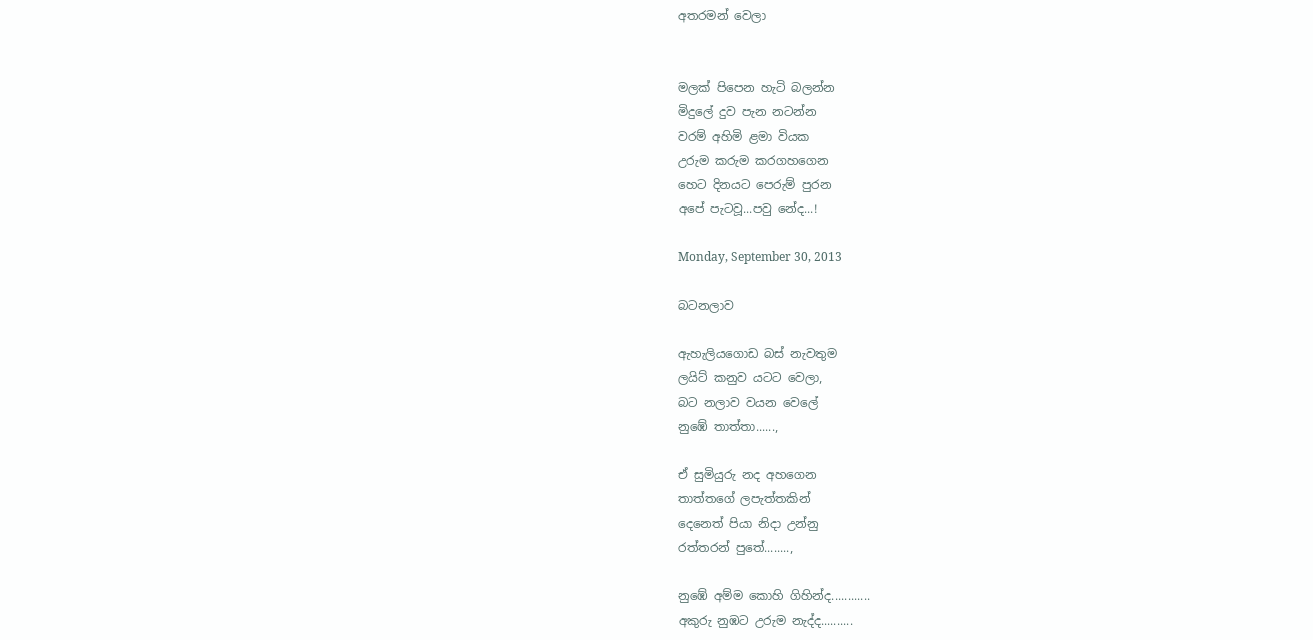අතරමන් වෙලා


මලක් පිපෙන හැටි බලන්න
මිදුලේ දුව පැන නටන්න
වරම් අහිමි ළමා වියක
උරුම කරුම කරගහගෙන
හෙට දිනයට පෙරුම් පුරන
අපේ පැටවූ...පවු නේද...!

Monday, September 30, 2013

බටනලාව

ඇහැලියගොඩ බස් නැවතුම
ලයිට් කනුව යටට වෙලා,
බට නලාව වයන වෙලේ
නුඹේ තාත්තා......,

ඒ සුමියුරු නද අහගෙන
තාත්තගේ ලපැත්තකින්
දෙනෙත් පියා නිදා උන්නු
රත්තරන් පුතේ........,

නුඹේ අම්ම කොහි ගිහින්ද............
අකුරු නුඹට උරුම නැද්ද..........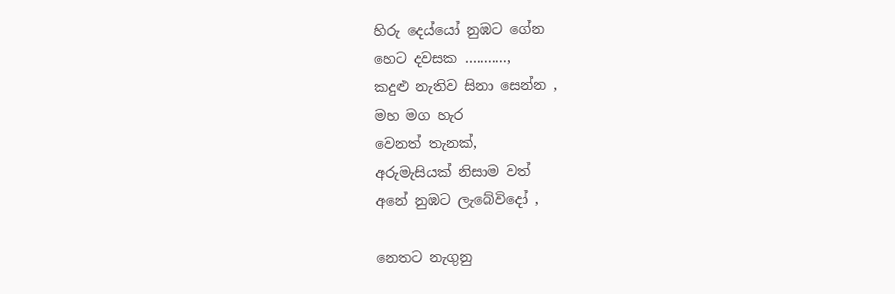හිරු දෙය්යෝ නුඹට ගේන
හෙට දවසක …........,
කදුළු නැතිව සිනා සෙන්න ,
මහ මග හැර
වෙනත් තැනක්,
අරුමැසියක් නිසාම වත්
අනේ නුඹට ලැබේවිදෝ ,

නෙතට නැගුනු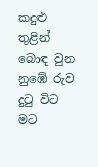කදුළු තුළින්
බොඳ වුන නුඹේ රුව දුටු විට
මට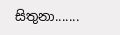සිතුනා.......